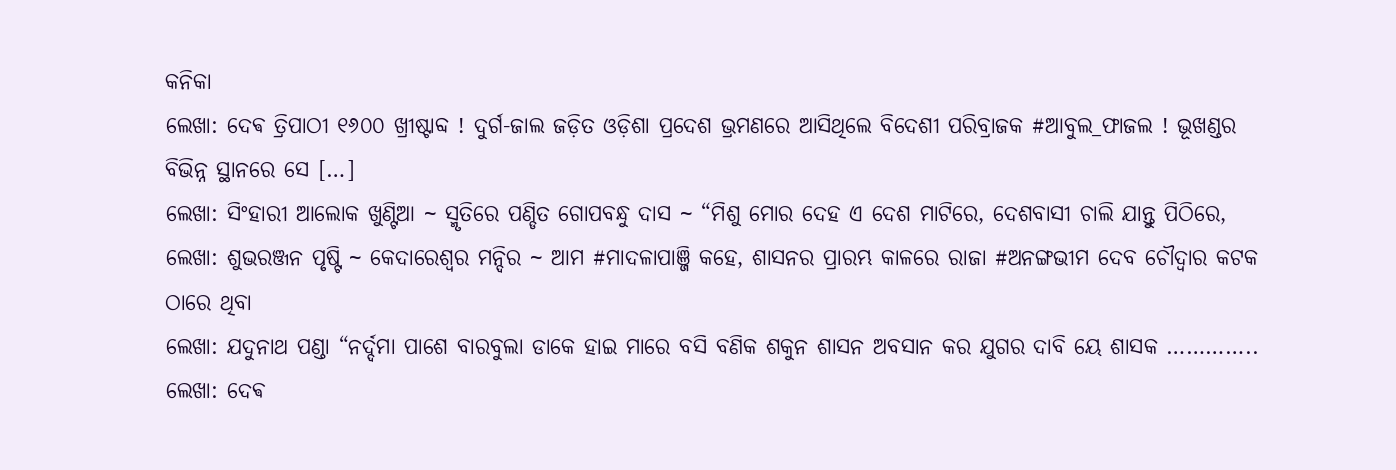କନିକା
ଲେଖା: ଦେଵ ତ୍ରିପାଠୀ ୧୬୦୦ ଖ୍ରୀଷ୍ଟାବ୍ଦ ! ଦୁର୍ଗ-ଜାଲ ଜଡ଼ିତ ଓଡ଼ିଶା ପ୍ରଦେଶ ଭ୍ରମଣରେ ଆସିଥିଲେ ବିଦେଶୀ ପରିବ୍ରାଜକ #ଆବୁଲ_ଫାଜଲ ! ଭୂଖଣ୍ଡର ବିଭିନ୍ନ ସ୍ଥାନରେ ସେ […]
ଲେଖା: ସିଂହାରୀ ଆଲୋକ ଖୁଣ୍ଟିଆ ~ ସ୍ମୃତିରେ ପଣ୍ଡିତ ଗୋପବନ୍ଧୁ ଦାସ ~ “ମିଶୁ ମୋର ଦେହ ଏ ଦେଶ ମାଟିରେ, ଦେଶବାସୀ ଚାଲି ଯାନ୍ତୁ ପିଠିରେ,
ଲେଖା: ଶୁଭରଞ୍ଜନ ପୃଷ୍ଟି ~ କେଦାରେଶ୍ୱର ମନ୍ଦିର ~ ଆମ #ମାଦଳାପାଞ୍ଜି କହେ, ଶାସନର ପ୍ରାରମ୍ଭ କାଳରେ ରାଜା #ଅନଙ୍ଗଭୀମ ଦେବ ଚୌଦ୍ୱାର କଟକ ଠାରେ ଥିବା
ଲେଖା: ଯଦୁନାଥ ପଣ୍ଡା “ନର୍ଦ୍ଦମା ପାଶେ ବାରବୁଲା ଡାକେ ହାଇ ମାରେ ବସି ବଣିକ ଶକୁନ ଶାସନ ଅବସାନ କର ଯୁଗର ଦାବି ୟେ ଶାସକ …………..
ଲେଖା: ଦେଵ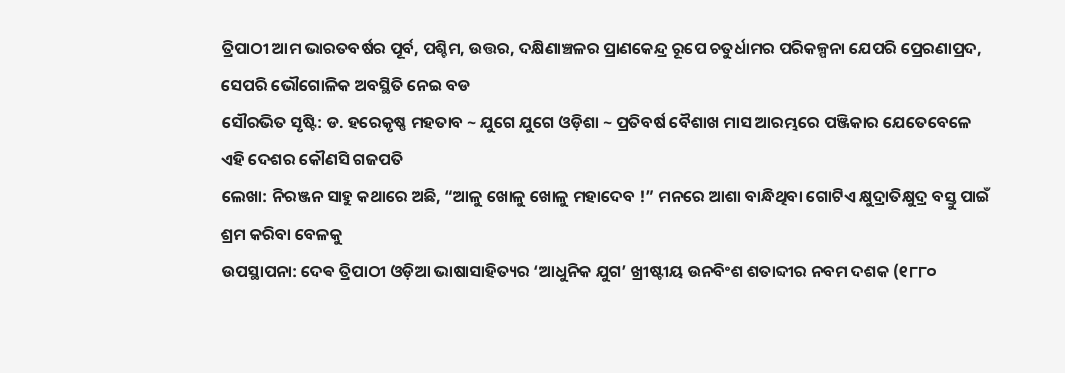ତ୍ରିପାଠୀ ଆମ ଭାରତବର୍ଷର ପୂର୍ବ, ପଶ୍ଚିମ, ଉତ୍ତର, ଦକ୍ଷିଣାଞ୍ଚଳର ପ୍ରାଣକେନ୍ଦ୍ର ରୂପେ ଚତୁର୍ଧାମର ପରିକଳ୍ପନା ଯେପରି ପ୍ରେରଣାପ୍ରଦ, ସେପରି ଭୌଗୋଳିକ ଅବସ୍ଥିତି ନେଇ ବଡ
ସୌରଭିତ ସୃଷ୍ଟି: ଡ. ହରେକୃଷ୍ଣ ମହତାବ ~ ଯୁଗେ ଯୁଗେ ଓଡ଼ିଶା ~ ପ୍ରତିବର୍ଷ ବୈଶାଖ ମାସ ଆରମ୍ଭରେ ପଞ୍ଜିକାର ଯେତେବେଳେ ଏହି ଦେଶର କୌଣସି ଗଜପତି
ଲେଖା: ନିରଞ୍ଜନ ସାହୁ କଥାରେ ଅଛି, “ଆଳୁ ଖୋଳୁ ଖୋଳୁ ମହାଦେବ !” ମନରେ ଆଶା ବାନ୍ଧିଥିବା ଗୋଟିଏ କ୍ଷୁଦ୍ରାତିକ୍ଷୁଦ୍ର ବସ୍ତୁ ପାଇଁ ଶ୍ରମ କରିବା ବେଳକୁ
ଉପସ୍ଥାପନା: ଦେଵ ତ୍ରିପାଠୀ ଓଡ଼ିଆ ଭାଷାସାହିତ୍ୟର ‘ଆଧୁନିକ ଯୁଗ’ ଖ୍ରୀଷ୍ଟୀୟ ଉନବିଂଶ ଶତାବ୍ଦୀର ନବମ ଦଶକ (୧୮୮୦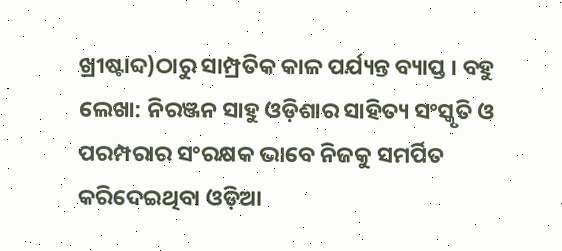ଖ୍ରୀଷ୍ଟାବ୍ଦ)ଠାରୁ ସାମ୍ପ୍ରତିକ କାଳ ପର୍ଯ୍ୟନ୍ତ ବ୍ୟାପ୍ତ । ବହୁ
ଲେଖା: ନିରଞ୍ଜନ ସାହୁ ଓଡ଼ିଶାର ସାହିତ୍ୟ ସଂସ୍କୃତି ଓ ପରମ୍ପରାର ସଂରକ୍ଷକ ଭାବେ ନିଜକୁ ସମର୍ପିତ କରିଦେଇଥିବା ଓଡ଼ିଆ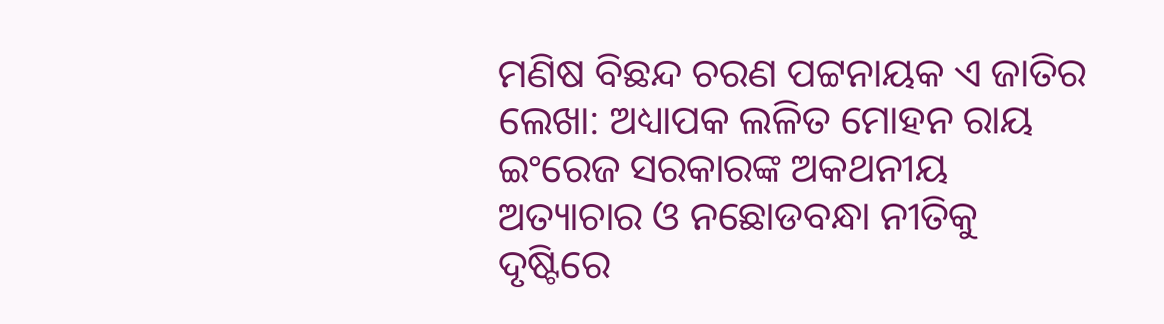ମଣିଷ ବିଛନ୍ଦ ଚରଣ ପଟ୍ଟନାୟକ ଏ ଜାତିର
ଲେଖା: ଅଧ୍ୟାପକ ଲଳିତ ମୋହନ ରାୟ ଇଂରେଜ ସରକାରଙ୍କ ଅକଥନୀୟ ଅତ୍ୟାଚାର ଓ ନଛୋଡବନ୍ଧା ନୀତିକୁ ଦୃଷ୍ଟିରେ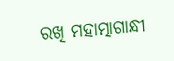ରଖି ମହାତ୍ମାଗାନ୍ଧୀ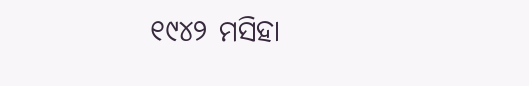୧୯୪୨ ମସିହା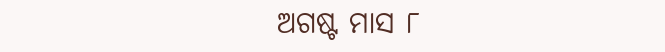ଅଗଷ୍ଟ ମାସ ୮